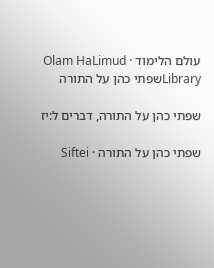עולם הלימוד · Olam HaLimud
Libraryשפתי כהן על התורה

שפתי כהן על התורה, דברים ל:יז

שפתי כהן על התורה · Siftei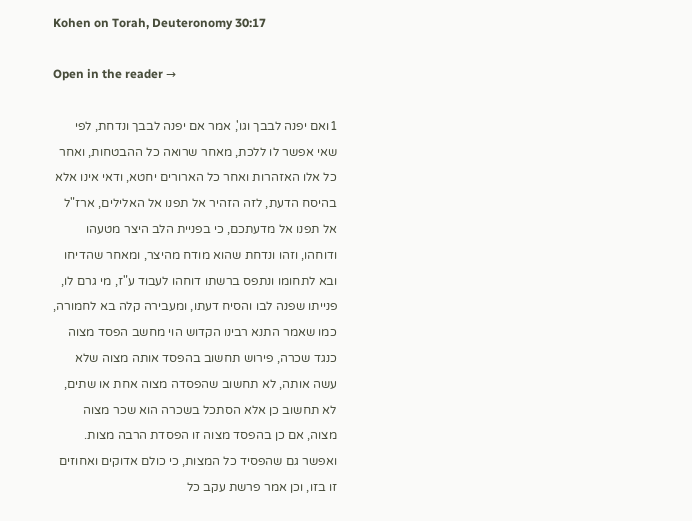Kohen on Torah, Deuteronomy 30:17

Open in the reader →

1ואם יפנה לבבך וגו', אמר אם יפנה לבבך ונדחת, לפי שאי אפשר לו ללכת, מאחר שרואה כל ההבטחות, ואחר כל אלו האזהרות ואחר כל הארורים יחטא, ודאי אינו אלא בהיסח הדעת, לזה הזהיר אל תפנו אל האלילים, ארז"ל אל תפנו אל מדעתכם, כי בפניית הלב היצר מטעהו ודוחהו, וזהו ונדחת שהוא מודח מהיצר, ומאחר שהדיחו ובא לתחומו ונתפס ברשתו דוחהו לעבוד ע"ז, מי גרם לו, פנייתו שפנה לבו והסיח דעתו, ומעבירה קלה בא לחמורה, כמו שאמר התנא רבינו הקדוש הוי מחשב הפסד מצוה כנגד שכרה, פירוש תחשוב בהפסד אותה מצוה שלא עשה אותה, לא תחשוב שהפסדה מצוה אחת או שתים, לא תחשוב כן אלא הסתכל בשכרה הוא שכר מצוה מצוה, אם כן בהפסד מצוה זו הפסדת הרבה מצות. ואפשר גם שהפסיד כל המצות, כי כולם אדוקים ואחוזים זו בזו, וכן אמר פרשת עקב כל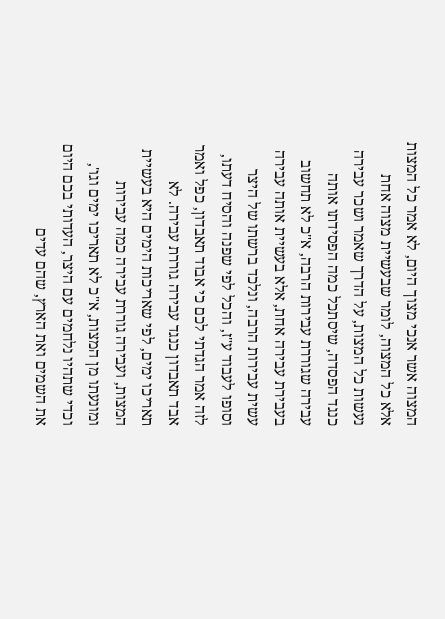המצוה אשר אנכי מצוך היום, לא אמר כל המצות אלא כל המצוה, לומר שבעשיית מצוה אחת נעשות כל המצות, על הדרך שאמר ושכר עבירה כנגד הפסדה, שיסתכל כמה הפסידתו אותה עבירה שגוררת עבירות הרבה, א"כ לא תחשוב בעבירת עבירה אחת, אלא בעשיית אותה עבירה עשית עבירות הרבה, ונלכד ברשתו של היצר וסופו לעבוד ע"ז, והכל לפי שפנה והסיח דעתו, לזה אמר הגדתי לכם כי אבוד תאבדון, כפל ואמר אבד תאבדון כנגד עבירה גוררת עבירה. לא תאריכו ימים, לפי שאריכות הימים היא בעשיית המצות, ועבירה גוררת עבירה כמה עבירות ומונעתו מן המצות, א"כ לא תאריכו ימים וגו', וכדי שתהיו נלחמים עם היצר, העדותי בכם היום את השמים ואת הארץ, שהם עדים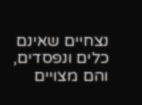נצחיים שאינם כלים ונפסדים, והם מצויים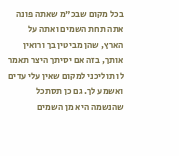בכל מקום שבכ"מ שאתה פונה אתה תחת השמים ואתה על הארץ, שהן מביטין בך ורואין אותך, בזה אם יסיתך היצר תאמר לו תוליכני למקום שאין עלי עדים ואשמע לך. גם כן תסתכל שהנשמה היא מן השמים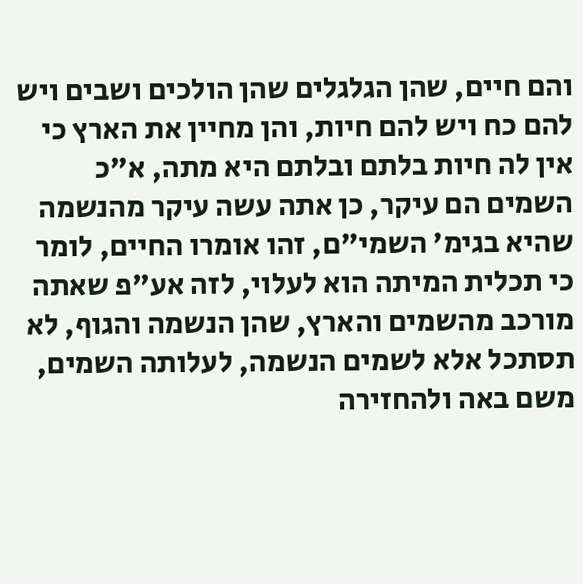והם חיים, שהן הגלגלים שהן הולכים ושבים ויש להם כח ויש להם חיות, והן מחיין את הארץ כי אין לה חיות בלתם ובלתם היא מתה, א"כ השמים הם עיקר, כן אתה עשה עיקר מהנשמה שהיא בגימ' השמי"ם, זהו אומרו החיים, לומר כי תכלית המיתה הוא לעלוי, לזה אע"פ שאתה מורכב מהשמים והארץ, שהן הנשמה והגוף, לא תסתכל אלא לשמים הנשמה, לעלותה השמים, משם באה ולהחזירה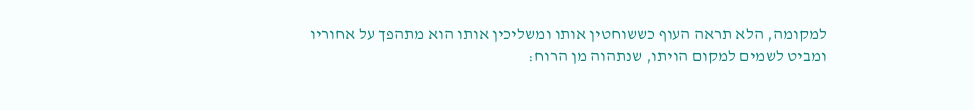למקומה, הלא תראה העוף כששוחטין אותו ומשליכין אותו הוא מתהפך על אחוריו ומביט לשמים למקום הויתו, שנתהוה מן הרוח: